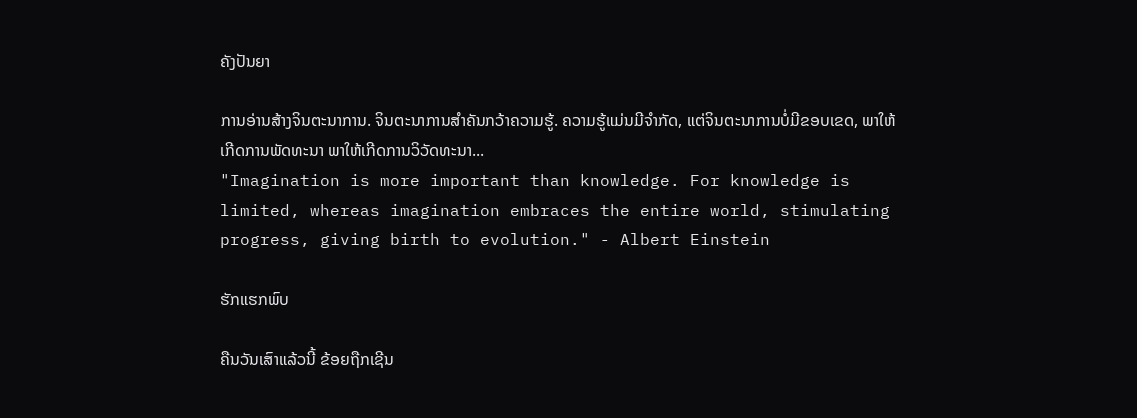ຄັງປັນຍາ

ການອ່ານສ້າງຈິນຕະນາການ. ຈິນຕະນາການສໍາຄັນກວ້າຄວາມຮູ້. ຄວາມຮູ້ແມ່ນມີຈໍາກັດ, ແຕ່ຈິນຕະນາການບໍ່ມີຂອບເຂດ, ພາໃຫ້ເກີດການພັດທະນາ ພາໃຫ້ເກີດການວິວັດທະນາ...
"Imagination is more important than knowledge. For knowledge is limited, whereas imagination embraces the entire world, stimulating progress, giving birth to evolution." - Albert Einstein

ຮັກແຮກພົບ

ຄືນວັນເສົາແລ້ວນີ້ ຂ້ອຍຖືກເຊີນ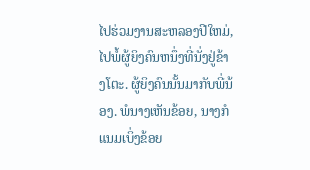ໄປຮ່ວມງານສະຫລອງປີໃຫມ່, ໄປພໍ້ຜູ້ຍິງຄົນຫນຶ່ງທີ່ນັ່ງຢູ່ຂ້າງໂຕະ. ຜູ້ຍິງຄົນນັ້ນມາກັບພີ່ນ້ອງ. ພໍນາງເຫັນຂ້ອຍ, ນາງກໍແນມເບິ່ງຂ້ອຍ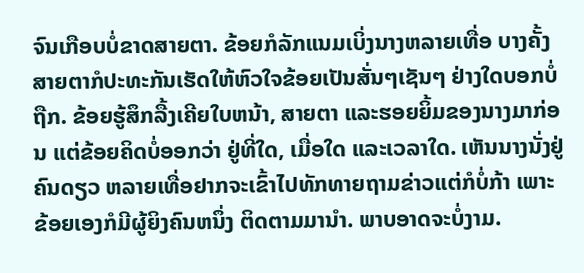ຈົນເກືອບບໍ່ຂາດສາຍຕາ. ຂ້ອຍກໍລັກແນມເບິ່ງນາງຫລາຍເທື່ອ ບາງຄັ້ງສາຍຕາກໍປະທະກັນເຮັດໃຫ້ຫົວໃຈຂ້ອຍເປັນສັ່ນໆເຊັນໆ ຢ່າງໃດບອກບໍ່ຖືກ. ຂ້ອຍຮູ້ສຶກລື້ງເຄີຍໃບຫນ້າ, ສາຍຕາ ແລະຮອຍຍິ້ມຂອງນາງມາກ່ອນ ແຕ່ຂ້ອຍຄິດບໍ່ອອກວ່າ ຢູ່ທີ່ໃດ, ເມື່ອໃດ ແລະເວລາໃດ. ເຫັນນາງນັ່ງຢູ່ຄົນດຽວ ຫລາຍເທື່ອຢາກຈະເຂົ້າໄປທັກທາຍຖາມຂ່າວແຕ່ກໍບໍ່ກ້າ ເພາະ ຂ້ອຍເອງກໍມີຜູ້ຍິງຄົນຫນຶ່ງ ຕິດຕາມມານຳ. ພາບອາດຈະບໍ່ງາມ.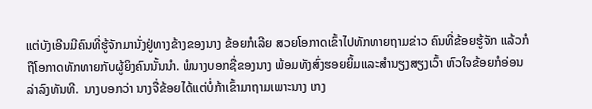ແຕ່ບັງເອີນມີຄົນທີ່ຮູ້ຈັກມານັ່ງຢູ່ທາງຂ້າງຂອງນາງ ຂ້ອຍກໍເລີຍ ສວຍໂອກາດເຂົ້າໄປທັກທາຍຖາມຂ່າວ ຄົນທີ່ຂ້ອຍຮູ້ຈັກ ແລ້ວກໍຖືໂອກາດທັກທາຍກັບຜູ້ຍິງຄົນນັ້ນນຳ. ພໍນາງບອກຊື່ຂອງນາງ ພ້ອມທັງສົ່ງຮອຍຍິ້ມແລະສຳນຽງສຽງເວົ້າ ຫົວໃຈຂ້ອຍກໍອ່ອນລ່າລົງທັນທີ.  ນາງບອກວ່າ ນາງຈື່ຂ້ອຍໄດ້ແຕ່ບໍ່ກ້າເຂົ້າມາຖາມເພາະນາງ ເກງ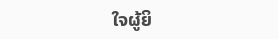ໃຈຜູ້ຍິ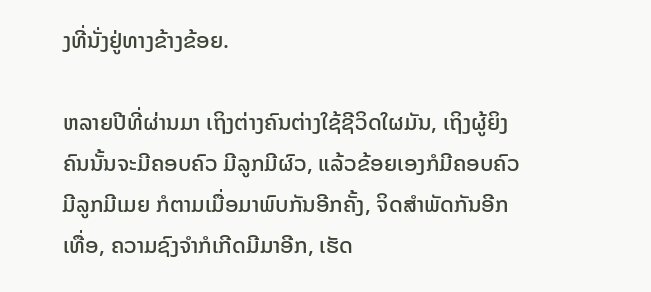ງທີ່ນັ່ງຢູ່ທາງຂ້າງຂ້ອຍ.

ຫລາຍປີທີ່ຜ່ານມາ ເຖິງຕ່າງຄົນຕ່າງໃຊ້ຊີວິດໃຜມັນ, ເຖິງຜູ້ຍິງຄົນນັ້ນຈະມີຄອບຄົວ ມີລູກມີຜົວ, ແລ້ວຂ້ອຍເອງກໍມີຄອບຄົວມີລູກມີເມຍ ກໍຕາມເມື່ອມາພົບກັນອີກຄັ້ງ, ຈິດສໍາພັດກັນອີກເທື່ອ, ຄວາມຊົງຈຳກໍເກີດມີມາອີກ, ເຮັດ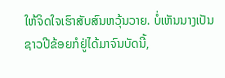ໃຫ້ຈິດໃຈເຮົາສັບສົນຫວຸ້ນວາຍ. ບໍ່ເຫັນນາງເປັນຊາວປີຂ້ອຍກໍຢູ່ໄດ້ມາຈົນບັດນີ້,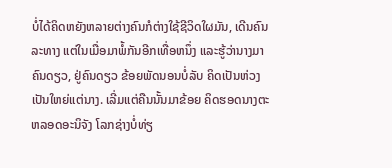ບໍ່ໄດ້ຄິດຫຍັງຫລາຍຕ່າງຄົນກໍຕ່າງໃຊ້ຊີວິດໃຜມັນ, ເດີນຄົນລະທາງ ແຕ່ໃນເມື່ອມາພໍ້ກັນອີກເທື່ອຫນຶ່ງ ແລະຮູ້ວ່ານາງມາຄົນດຽວ, ຢູ່ຄົນດຽວ ຂ້ອຍພັດນອນບໍ່ລັບ ຄິດເປັນຫ່ວງເປັນໃຫຍ່ແຕ່ນາງ. ເລີ່ມແຕ່ຄືນນັ້ນມາຂ້ອຍ ຄິດຮອດນາງຕະຫລອດອະນິຈັງ ໂລກຊ່າງບໍ່ທ່ຽ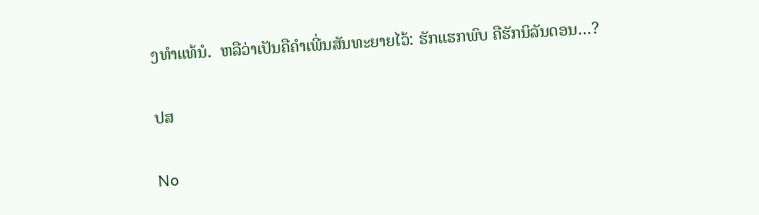ງທຳແທ້ນໍ.  ຫລືວ່າເປັນຄືຄຳເພີ່ນສັນທະຍາຍໄວ້: ຮັກແຮກພົບ ຄືຮັກນິລັນດອນ…?

ປສ

No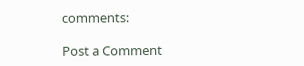comments:

Post a Comment